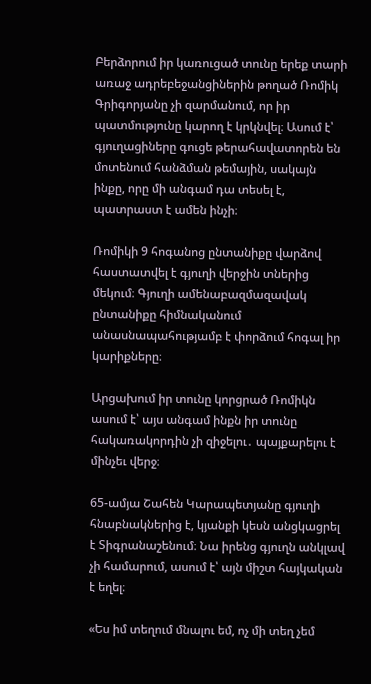Բերձորում իր կառուցած տունը երեք տարի առաջ ադրեբեջանցիներին թողած Ռոմիկ Գրիգորյանը չի զարմանում, որ իր պատմությունը կարող է կրկնվել։ Ասում է՝ գյուղացիները գուցե թերահավատորեն են մոտենում հանձման թեմային, սակայն ինքը, որը մի անգամ դա տեսել է, պատրաստ է ամեն ինչի։

Ռոմիկի 9 հոգանոց ընտանիքը վարձով հաստատվել է գյուղի վերջին տներից մեկում։ Գյուղի ամենաբազմազավակ ընտանիքը հիմնականում անասնապահությամբ է փորձում հոգալ իր կարիքները։

Արցախում իր տունը կորցրած Ռոմիկն ասում է՝ այս անգամ ինքն իր տունը հակառակորդին չի զիջելու․ պայքարելու է մինչեւ վերջ։

65-ամյա Շահեն Կարապետյանը գյուղի հնաբնակներից է, կյանքի կեսն անցկացրել է Տիգրանաշենում։ Նա իրենց գյուղն անկլավ չի համարում, ասում է՝ այն միշտ հայկական է եղել։

«Ես իմ տեղում մնալու եմ, ոչ մի տեղ չեմ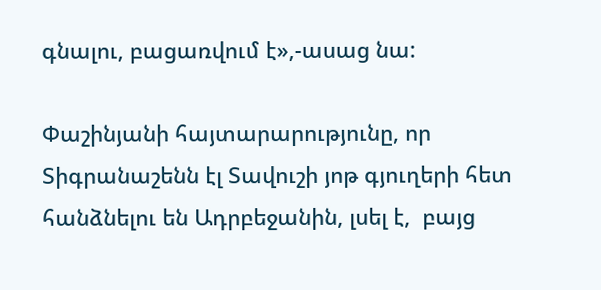գնալու, բացառվում է»,-ասաց նա:

Փաշինյանի հայտարարությունը, որ  Տիգրանաշենն էլ Տավուշի յոթ գյուղերի հետ հանձնելու են Ադրբեջանին, լսել է,  բայց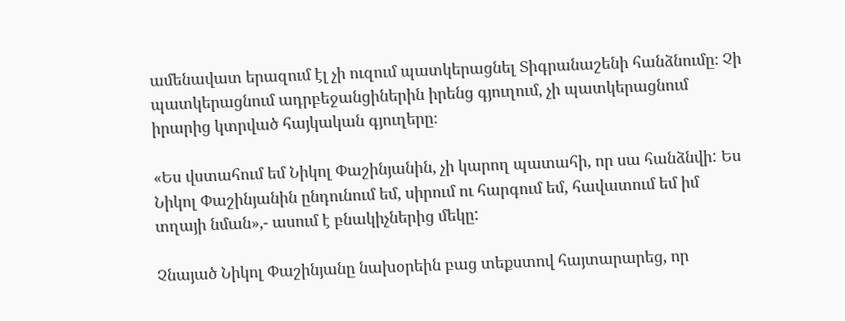ամենավատ երազում էլ չի ուզում պատկերացնել Տիգրանաշենի հանձնումը։ Չի պատկերացնում ադրբեջանցիներին իրենց գյուղում, չի պատկերացնում իրարից կտրված հայկական գյուղերը։

«Ես վստահում եմ Նիկոլ Փաշինյանին, չի կարող պատահի, որ սա հանձնվի: Ես Նիկոլ Փաշինյանին ընդունում եմ, սիրում ու հարգում եմ, հավատում եմ իմ տղայի նման»,- ասում է բնակիչներից մեկը:

Չնայած Նիկոլ Փաշինյանը նախօրեին բաց տեքստով հայտարարեց, որ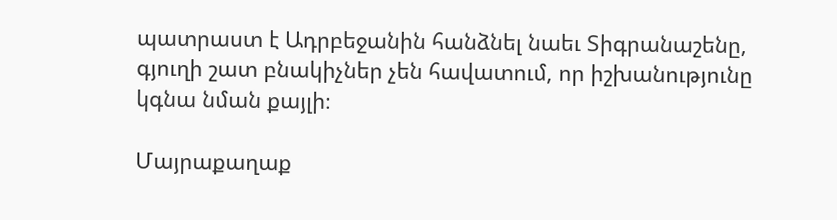պատրաստ է Ադրբեջանին հանձնել նաեւ Տիգրանաշենը, գյուղի շատ բնակիչներ չեն հավատում, որ իշխանությունը կգնա նման քայլի։

Մայրաքաղաք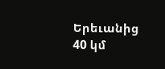Երեւանից 40 կմ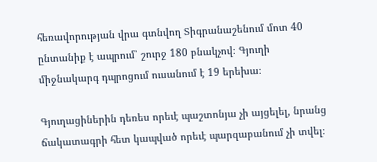հեռավորության վրա գտնվող Տիգրանաշենում մոտ 40 ընտանիք է ապրում՝ շուրջ 180 բնակչով։ Գյուղի միջնակարգ դպրոցում ուսանում է 19 երեխա։

Գյուղացիներին դեռես որեւէ պաշտոնյա չի այցելել, նրանց ճակատագրի հետ կապված որեւէ պարզաբանում չի տվել։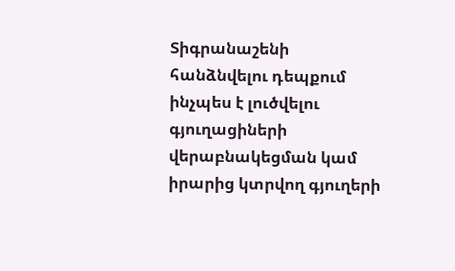Տիգրանաշենի հանձնվելու դեպքում ինչպես է լուծվելու գյուղացիների վերաբնակեցման կամ իրարից կտրվող գյուղերի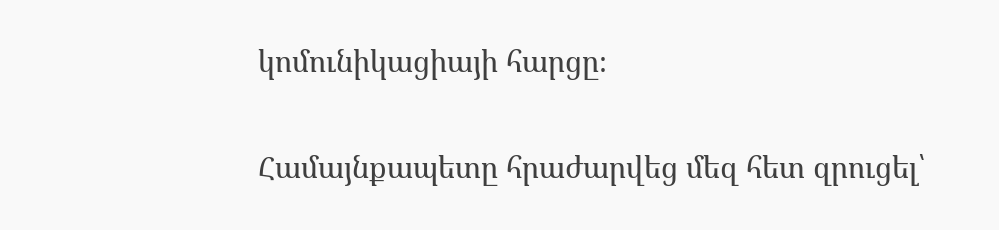կոմունիկացիայի հարցը։

Համայնքապետը հրաժարվեց մեզ հետ զրուցել՝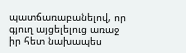պատճառաբանելով, որ գյուղ այցելելուց առաջ իր հետ նախապես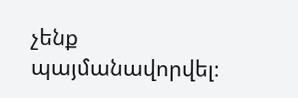չենք պայմանավորվել։